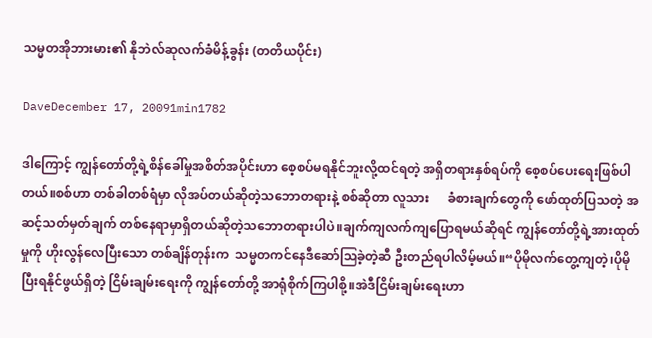သမ္မတအိုဘားမား၏ နိုဘဲလ်ဆုလက်ခံမိန့်ခွန်း (တတိယပိုင်း)

DaveDecember 17, 20091min1782

ဒါကြောင့် ကျွန်တော်တို့ရဲ့စိန်ခေါ်မှုအစိတ်အပိုင်းဟာ စေ့စပ်မရနိုင်ဘူးလို့ထင်ရတဲ့ အရှိတရားနှစ်ရပ်ကို စေ့စပ်ပေးရေးဖြစ်ပါတယ်။စစ်ဟာ တစ်ခါတစ်ရံမှာ လိုအပ်တယ်ဆိုတဲ့သဘောတရားနဲ့ စစ်ဆိုတာ လူသား      ခံစားချက်တွေကို ဖော်ထုတ်ပြသတဲ့ အဆင့်သတ်မှတ်ချက် တစ်နေရာမှာရှိတယ်ဆိုတဲ့သဘောတရားပါပဲ။ချက်ကျလက်ကျပြောရမယ်ဆိုရင် ကျွန်တော်တို့ရဲ့အားထုတ်မှုကို ဟိုးလွန်လေပြီးသော တစ်ချိန်တုန်းက  သမ္မတကင်နေဒီဆော်ဩခဲ့တဲ့ဆီ ဦးတည်ရပါလိမ့်မယ်။“ပိုမိုလက်တွေ့ကျတဲ့၊ပိုမိုပြီးရနိုင်ဖွယ်ရှိတဲ့ ငြိမ်းချမ်းရေးကို ကျွန်တော်တို့ အာရုံစိုက်ကြပါစို့။အဲဒီငြိမ်းချမ်းရေးဟာ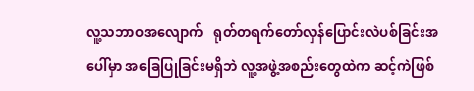လူ့သဘာဝအလျောက်   ရုတ်တရက်တော်လှန်ပြောင်းလဲပစ်ခြင်းအပေါ်မှာ အခြေပြုခြင်းမရှိဘဲ လူ့အဖွဲ့အစည်းတွေထဲက ဆင့်ကဲဖြစ်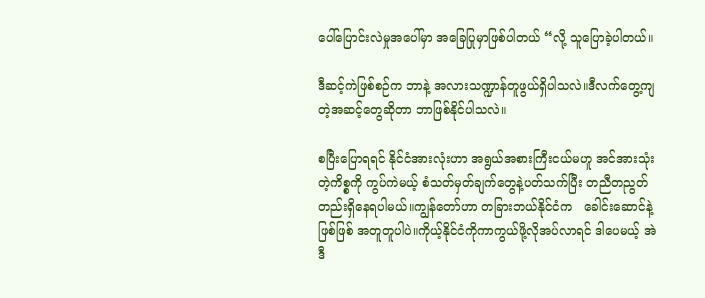ပေါ်ပြောင်းလဲမှုအပေါ်မှာ အခြေပြုမှာဖြစ်ပါတယ် “လို့ သူပြောခဲ့ပါတယ်။

ဒီဆင့်ကဲဖြစ်စဉ်က ဘာနဲ့ အလားသဏ္ဍာန်တူဖွယ်ရှိပါသလဲ။ဒီလက်တွေ့ကျတဲ့အဆင့်တွေဆိုတာ ဘာဖြစ်နိုင်ပါသလဲ။

စပြီးပြောရရင် နိုင်ငံအားလုံးဟာ အရွယ်အစားကြီးငယ်မဟူ အင်အားသုံးတဲ့ကိစ္စကို ကွပ်ကဲမယ့် စံသတ်မှတ်ချက်တွေနဲ့ပတ်သက်ပြီး တညီတညွတ်တည်းရှိနေရပါမယ်။ကျွန်တော်ဟာ တခြားဘယ်နိုင်ငံက   ခေါင်းဆောင်နဲ့ဖြစ်ဖြစ် အတူတူပါပဲ။ကိုယ့်နိုင်ငံကိုကာကွယ်ဖို့လိုအပ်လာရင် ဒါပေမယ့် အဲဒီ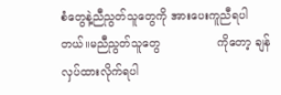စံတွေနဲ့ညီညွတ်သူတွေကို အားပေးကူညီရပါတယ်။မညီညွတ်သူတွေ                ကိုတော့ ချန်လှပ်ထားလိုက်ရပါ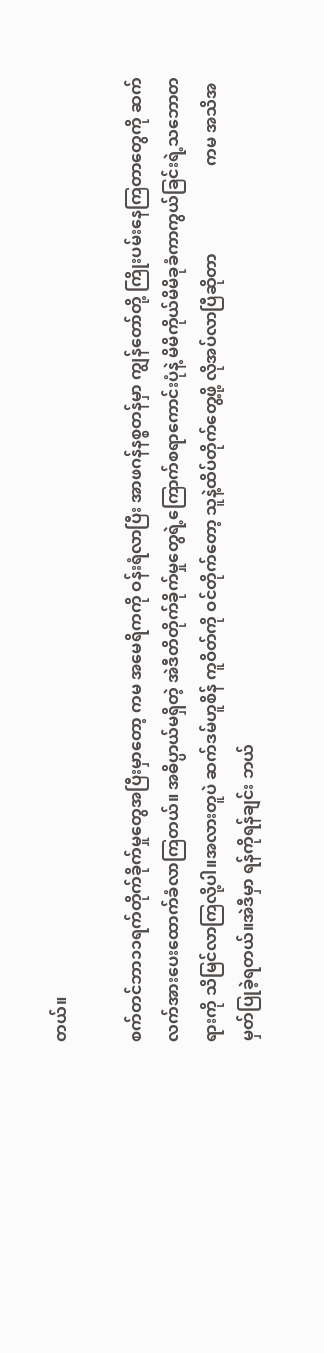တယ်။

စက်တင်ဘာ၁၁ရက်တိုက်ခိုက်မှုတွေအပြီးမှာတော့ ကမ အမေရိကကို ဝန်းရံလာပြီး အာဖဂန်နစ္စတန်မှာ ကျွန်တော်တို့ ကြိုးပမ်းနေကြတာတွေကို ဆက်လက်အားပေးထောက်ခံလာကြတယ်။ အဓိပ္ပာယ်မရှိတဲ့ အဲဒီတိတိုက်ခိုက်မှုတွေရဲ့ကြောက်စရာကောင်းပုံနဲ့ မိမိကိုယ်မိမိခုခံကာကွယ်ခြင်းရဲ့သဘောတရားကို သိမြင်လာကြလို့ပါ။အလားတူပဲ ဆက်ဒမ်ဟူစိန် ကူဝိတ်ကို ဝင်တိုက်တော့ သူနဲ့ထိပ်တိုက်တွေ့ဖို့ လိုအပ်လာပြီဆိုတာ                     ကမ အသိအမှတ်ပြုခဲ့ရတယ်။အဲဒီမှာ ရန်ကိုရန်ချင်း ဘယ်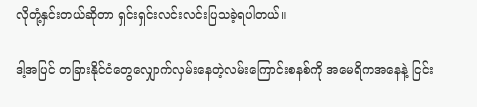လိုတုံ့နှင်းတယ်ဆိုတာ ရှင်းရှင်းလင်းလင်းပြသခဲ့ရပါတယ်။

ဒါ့အပြင် တခြားနိုင်ငံတွေလျှောက်လှမ်းနေတဲ့လမ်းကြောင်းစနစ်ကို အမေရိကအနေနဲ့ ငြင်း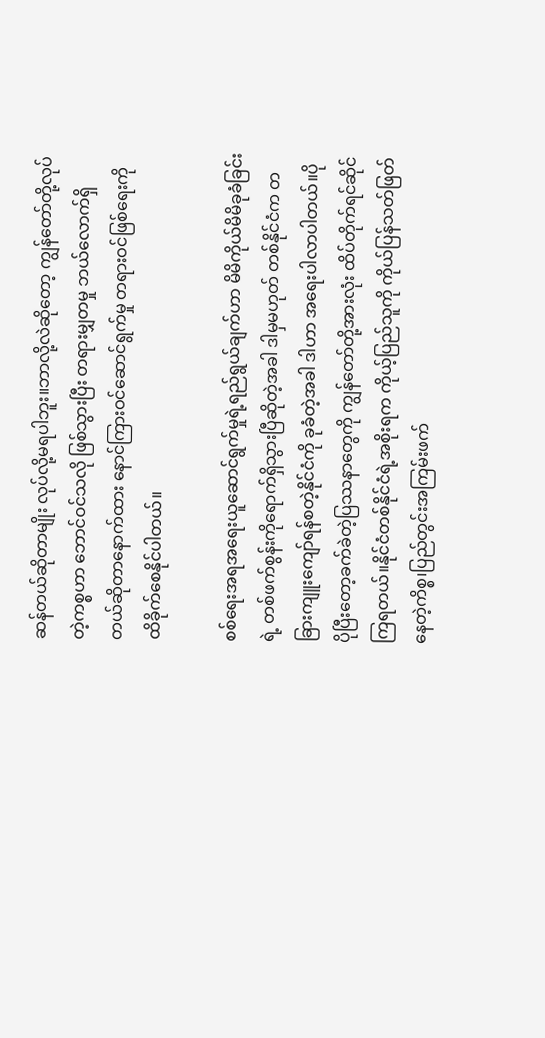ဆန်တယ်ဆိုတာမျိုး လုပ်လို့မရပါဘူး။ဘာလို့လဲဆိုတော့ ကျွန်တော်တို့လုပ်တဲ့ကစ္စဟာ ဘောင်ဝင်သလို ဖြစ်သွားပြီး တရားမျှတမှု ဘယ်လောက်ရှိတယ်ဆိုတာနောက်ထား နောင်ကြားဝင်ဆောင်ရွက်မှု တရားဝင်ဖြစ်ရေးကို ထိခိုက်စေနိုင်ပါတယ်။

စစ်ရေးအရအရေးယူဆောင်ရွက်မှုရဲ့ရည်ရွယ်ချက်ဟာ မိမိကိုယ်မိမိခုခံခြင်းရဲ့ တစ်ဖက်စွန်းကိုရောက်ရှိသွားပြီဆိုတဲ့အခါ ဒါမှမဟုတ် တစ်နိုင်ငံက တခြားကျူးကျော်ရန်စတဲ့နိုင်ငံကို ခုခံတဲ့အခါ ဒါဟာ အရေးပါလာပါတယ်။ပိုပိုပြီးတော့ခက်ခဲတဲ့ပြဿနာတွေကို ကျွန်တော်တို့အားလုံး ထိပ်တိုက်ရင်ဆိုင်ကြရတယ်။နိုင်ငံတစ်နိုင်ငံရဲ့အစိုးရက ကိုယ့်ပြည်သူကို ကိုယ်ပြန်သတ်ဖြတ်နေတဲ့ကိစ္စ၊ပြည်တွင်းအကြမ်းဖက်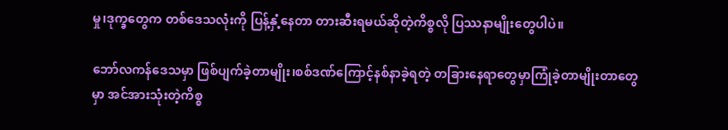မှု၊ဒုက္ခတွေက တစ်ဒေသလုံးကို ပြန့်နှံ့နေတာ တားဆီးရမယ်ဆိုတဲ့ကိစ္စလို ပြဿနာမျိုးတွေပါပဲ။

ဘော်လကန်ဒေသမှာ ဖြစ်ပျက်ခဲ့တာမျိုး၊စစ်ဒဏ်ကြောင့်နစ်နာခဲ့ရတဲ့ တခြားနေရာတွေမှာကြုံခဲ့တာမျိုးတာတွေမှာ အင်အားသုံးတဲ့ကိစ္စ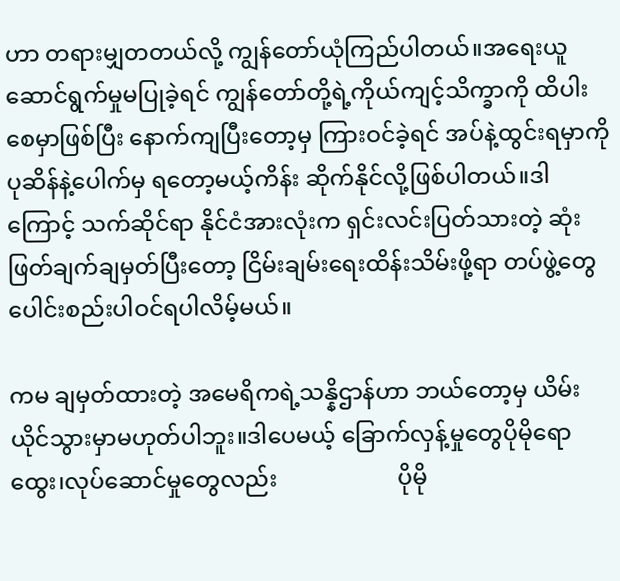ဟာ တရားမျှတတယ်လို့ ကျွန်တော်ယုံကြည်ပါတယ်။အရေးယူဆောင်ရွက်မှုမပြုခဲ့ရင် ကျွန်တော်တို့ရဲ့ကိုယ်ကျင့်သိက္ခာကို ထိပါးစေမှာဖြစ်ပြီး နောက်ကျပြီးတော့မှ ကြားဝင်ခဲ့ရင် အပ်နဲ့ထွင်းရမှာကို ပုဆိန်နဲ့ပေါက်မှ ရတော့မယ့်ကိန်း ဆိုက်နိုင်လို့ဖြစ်ပါတယ်။ဒါကြောင့် သက်ဆိုင်ရာ နိုင်ငံအားလုံးက ရှင်းလင်းပြတ်သားတဲ့ ဆုံးဖြတ်ချက်ချမှတ်ပြီးတော့ ငြိမ်းချမ်းရေးထိန်းသိမ်းဖို့ရာ တပ်ဖွဲ့တွေ ပေါင်းစည်းပါဝင်ရပါလိမ့်မယ်။

ကမ ချမှတ်ထားတဲ့ အမေရိကရဲ့သန္နိဌာန်ဟာ ဘယ်တော့မှ ယိမ်းယိုင်သွားမှာမဟုတ်ပါဘူး။ဒါပေမယ့် ခြောက်လှန့်မှုတွေပိုမိုရောထွေး၊လုပ်ဆောင်မှုတွေလည်း                     ပိုမို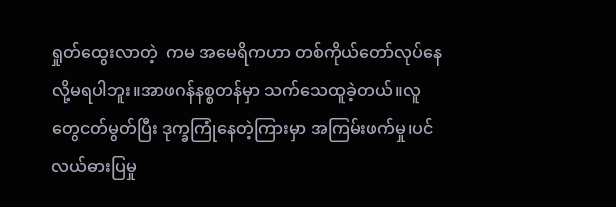ရှုတ်ထွေးလာတဲ့  ကမ အမေရိကဟာ တစ်ကိုယ်တော်လုပ်နေလို့မရပါဘူး။အာဖဂန်နစ္စတန်မှာ သက်သေထူခဲ့တယ်။လူတွေငတ်မွတ်ပြီး ဒုက္ခကြုံနေတဲ့ကြားမှာ အကြမ်းဖက်မှု၊ပင်လယ်ဓားပြမှု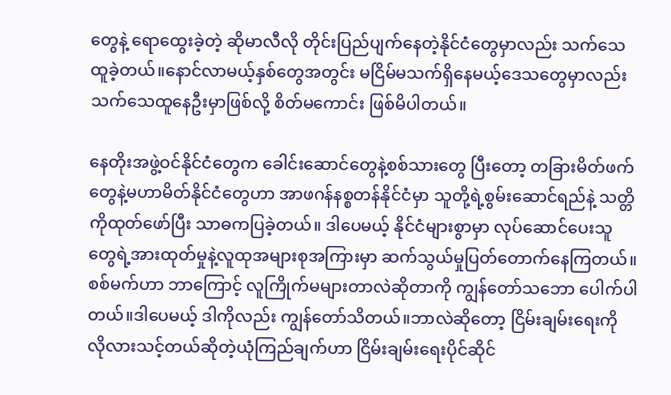တွေနဲ့ ရောထွေးခဲ့တဲ့ ဆိုမာလီလို တိုင်းပြည်ပျက်နေတဲ့နိုင်ငံတွေမှာလည်း သက်သေထူခဲ့တယ်။နောင်လာမယ့်နှစ်တွေအတွင်း မငြိမ်မသက်ရှိနေမယ့်ဒေသတွေမှာလည်း သက်သေထူနေဦးမှာဖြစ်လို့ စိတ်မကောင်း ဖြစ်မိပါတယ်။

နေတိုးအဖွဲ့ဝင်နိုင်ငံတွေက ခေါင်းဆောင်တွေနဲ့စစ်သားတွေ ပြီးတော့ တခြားမိတ်ဖက်တွေနဲ့မဟာမိတ်နိုင်ငံတွေဟာ အာဖဂန်နစ္စတန်နိုင်ငံမှာ သူတို့ရဲ့စွမ်းဆောင်ရည်နဲ့ သတ္တိကိုထုတ်ဖော်ပြီး သာဓကပြခဲ့တယ်။ ဒါပေမယ့် နိုင်ငံများစွာမှာ လုပ်ဆောင်ပေးသူတွေရဲ့အားထုတ်မှုနဲ့လူထုအများစုအကြားမှာ ဆက်သွယ်မှုပြတ်တောက်နေကြတယ်။စစ်မက်ဟာ ဘာကြောင့် လူကြိုက်မများတာလဲဆိုတာကို ကျွန်တော်သဘော ပေါက်ပါတယ်။ဒါပေမယ့် ဒါကိုလည်း ကျွန်တော်သိတယ်။ဘာလဲဆိုတော့ ငြိမ်းချမ်းရေးကို လိုလားသင့်တယ်ဆိုတဲ့ယုံကြည်ချက်ဟာ ငြိမ်းချမ်းရေးပိုင်ဆိုင်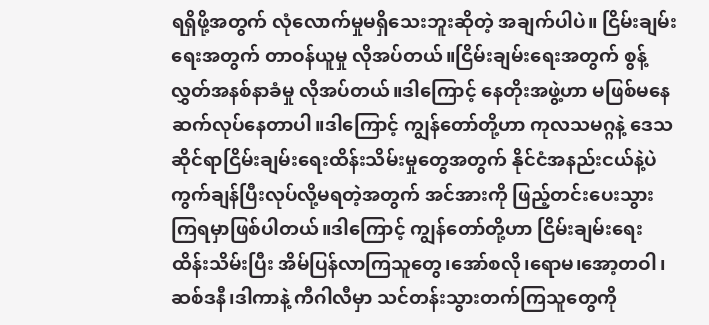ရရှိဖို့အတွက် လုံလောက်မှုမရှိသေးဘူးဆိုတဲ့ အချက်ပါပဲ။ ငြိမ်းချမ်းရေးအတွက် တာဝန်ယူမှု လိုအပ်တယ်။ငြိမ်းချမ်းရေးအတွက် စွန့်လွှတ်အနစ်နာခံမှု လိုအပ်တယ်။ဒါကြောင့် နေတိုးအဖွဲ့ဟာ မဖြစ်မနေဆက်လုပ်နေတာပါ။ဒါကြောင့် ကျွန်တော်တို့ဟာ ကုလသမဂ္ဂနဲ့ ဒေသဆိုင်ရာငြိမ်းချမ်းရေးထိန်းသိမ်းမှုတွေအတွက် နိုင်ငံအနည်းငယ်နဲ့ပဲ ကွက်ချန်ပြီးလုပ်လို့မရတဲ့အတွက် အင်အားကို ဖြည့်တင်းပေးသွားကြရမှာဖြစ်ပါတယ်။ဒါကြောင့် ကျွန်တော်တို့ဟာ ငြိမ်းချမ်းရေး ထိန်းသိမ်းပြီး အိမ်ပြန်လာကြသူတွေ၊အော်စလို၊ရောမ၊အော့တဝါ၊ဆစ်ဒနီ၊ဒါကာနဲ့ ကီဂါလီမှာ သင်တန်းသွားတက်ကြသူတွေကို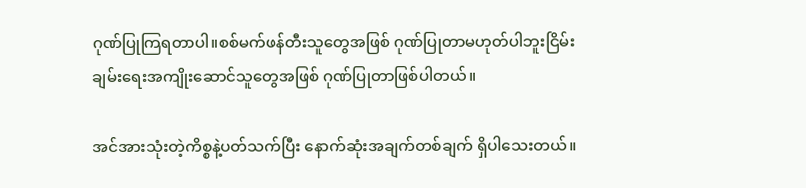ဂုဏ်ပြုကြရတာပါ။စစ်မက်ဖန်တီးသူတွေအဖြစ် ဂုဏ်ပြုတာမဟုတ်ပါဘူးငြိမ်းချမ်းရေးအကျိုးဆောင်သူတွေအဖြစ် ဂုဏ်ပြုတာဖြစ်ပါတယ်။

အင်အားသုံးတဲ့ကိစ္စနဲ့ပတ်သက်ပြီး နောက်ဆုံးအချက်တစ်ချက် ရှိပါသေးတယ်။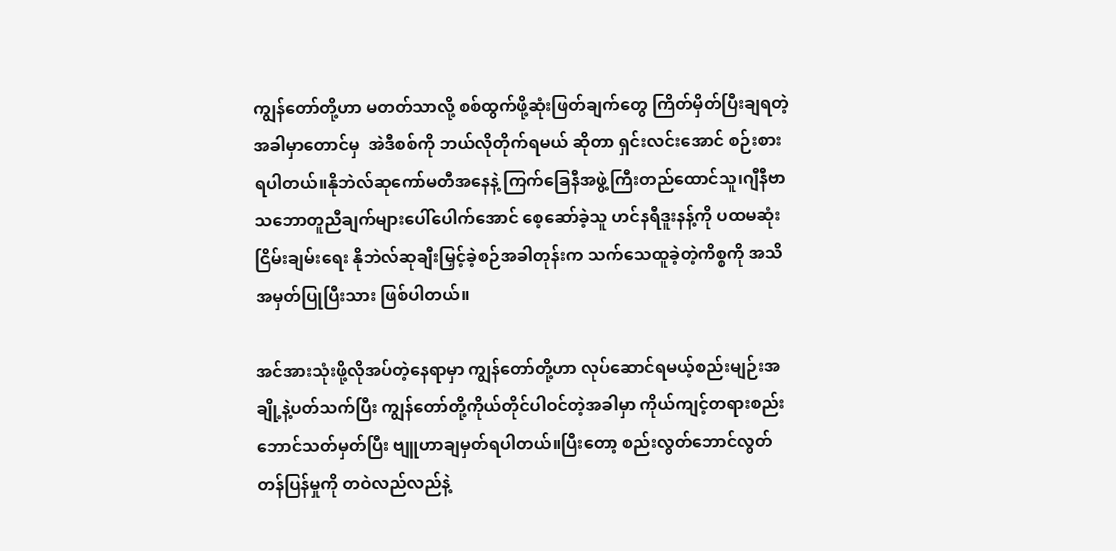ကျွန်တော်တို့ဟာ မတတ်သာလို့ စစ်ထွက်ဖို့ဆုံးဖြတ်ချက်တွေ ကြိတ်မှိတ်ပြီးချရတဲ့အခါမှာတောင်မှ  အဲဒီစစ်ကို ဘယ်လိုတိုက်ရမယ် ဆိုတာ ရှင်းလင်းအောင် စဉ်းစားရပါတယ်။နိုဘဲလ်ဆုကော်မတီအနေနဲ့ ကြက်ခြေနီအဖွဲ့ကြီးတည်ထောင်သူ၊ဂျီနီဗာသဘောတူညီချက်များပေါ်ပေါက်အောင် စေ့ဆော်ခဲ့သူ ဟင်နရီဒူးနန့်ကို ပထမဆုံးငြိမ်းချမ်းရေး နိုဘဲလ်ဆုချီးမြှင့်ခဲ့စဉ်အခါတုန်းက သက်သေထူခဲ့တဲ့ကိစ္စကို အသိအမှတ်ပြုပြီးသား ဖြစ်ပါတယ်။

အင်အားသုံးဖို့လိုအပ်တဲ့နေရာမှာ ကျွန်တော်တို့ဟာ လုပ်ဆောင်ရမယ့်စည်းမျဉ်းအချို့နဲ့ပတ်သက်ပြီး ကျွန်တော်တို့ကိုယ်တိုင်ပါဝင်တဲ့အခါမှာ ကိုယ်ကျင့်တရားစည်းဘောင်သတ်မှတ်ပြီး ဗျူဟာချမှတ်ရပါတယ်။ပြီးတော့ စည်းလွတ်ဘောင်လွတ်တန်ပြန်မှုကို တဝဲလည်လည်နဲ့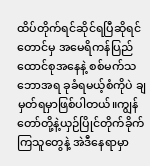ထိပ်တိုက်ရင်ဆိုင်ရပြီဆိုရင်တောင်မှ အမေရိကန်ပြည်ထောင်စုအနေနဲ့ စစ်မက်သဘောအရ ခုခံရမယ့်စံကိုပဲ ချမှတ်ရမှာဖြစ်ပါတယ်။ကျွန်တော်တို့နဲ့ယှဉ်ပြိုင်တိုက်ခိုက်ကြသူတွေနဲ့ အဲဒီနေရာမှာ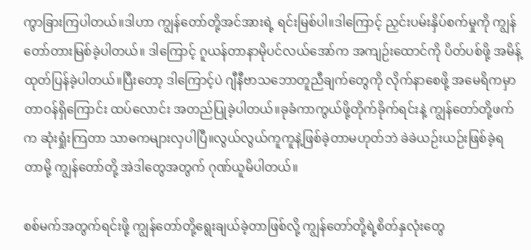ကွာခြားကြပါတယ်။ဒါဟာ ကျွန်တော်တို့အင်အားရဲ့ ရင်းမြစ်ပါ။ဒါကြောင့် ညှင်းပမ်းနှိပ်စက်မှုကို ကျွန်တော်တားမြစ်ခဲ့ပါတယ်။ ဒါကြောင့် ဂူယန်တာနာမိုပင်လယ်အော်က အကျဉ်းထောင်ကို ပိတ်ပစ်ဖို့ အမိန့်ထုတ်ပြန်ခဲ့ပါတယ်။ပြီးတော့ ဒါကြောင့်ပဲ ဂျီနီဗာသဘောတူညီချက်တွေကို လိုက်နာစေဖို့ အမေရိကမှာ တာဝန်ရှိကြောင်း ထပ်လောင်း အတည်ပြုခဲ့ပါတယ်။ခုခံကာကွယ်ဖို့တိုက်ခိုက်ရင်းနဲ့ ကျွန်တော်တို့ဖက်က ဆုံးရှုံးကြတာ သာဓကများလှပါပြီ။လွယ်လွယ်ကူကူနဲ့ဖြစ်ခဲ့တာမဟုတ်ဘဲ ခဲခဲယဉ်းယဉ်းဖြစ်ခဲ့ရတာမို့ ကျွန်တော်တို့ အဲဒါတွေအတွက် ဂုဏ်ယူမိပါတယ်။

စစ်မက်အတွက်ရင်းဖို့ ကျွန်တော်တို့ရွေးချယ်ခဲ့တာဖြစ်လို့ ကျွန်တော်တို့ရဲ့စိတ်နှလုံးတွေ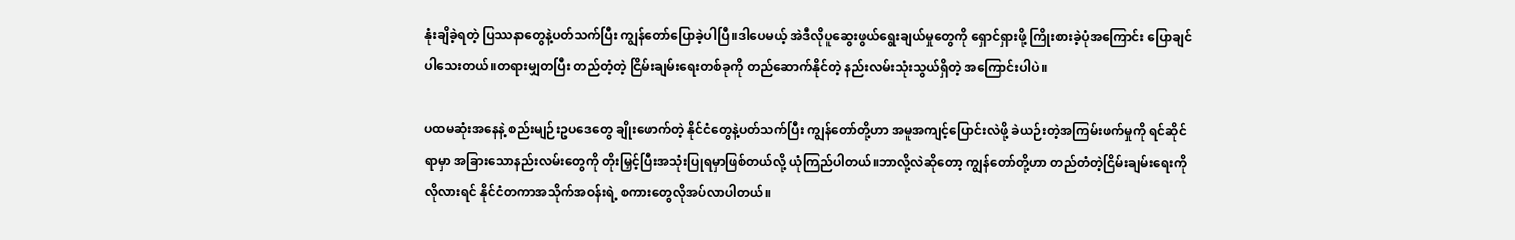နုံးချိခဲ့ရတဲ့ ပြဿနာတွေနဲ့ပတ်သက်ပြီး ကျွန်တော်ပြောခဲ့ပါပြီ။ဒါပေမယ့် အဲဒီလိုပူဆွေးဖွယ်ရွေးချယ်မှုတွေကို ရှောင်ရှားဖို့ ကြိုးစားခဲ့ပုံအကြောင်း ပြောချင်ပါသေးတယ်။တရားမျှတပြီး တည်တံ့တဲ့ ငြိမ်းချမ်းရေးတစ်ခုကို တည်ဆောက်နိုင်တဲ့ နည်းလမ်းသုံးသွယ်ရှိတဲ့ အကြောင်းပါပဲ။

ပထမဆုံးအနေနဲ့ စည်းမျဉ်းဥပဒေတွေ ချိုးဖောက်တဲ့ နိုင်ငံတွေနဲ့ပတ်သက်ပြီး ကျွန်တော်တို့ဟာ အမူအကျင့်ပြောင်းလဲဖို့ ခဲယဉ်းတဲ့အကြမ်းဖက်မှုကို ရင်ဆိုင်ရာမှာ အခြားသောနည်းလမ်းတွေကို တိုးမြှင့်ပြီးအသုံးပြုရမှာဖြစ်တယ်လို့ ယုံကြည်ပါတယ်။ဘာလို့လဲဆိုတော့ ကျွန်တော်တို့ဟာ တည်တံတဲ့ငြိမ်းချမ်းရေးကို လိုလားရင် နိုင်ငံတကာအသိုက်အဝန်းရဲ့ စကားတွေလိုအပ်လာပါတယ်။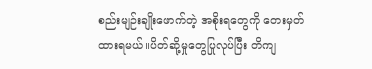စည်းမျဉ်းချိုးဖောက်တဲ့ အစိုးရတွေကို တေးမှတ်ထားရမယ်။ပိတ်ဆို့မှုတွေပြုလုပ်ပြီး တိကျ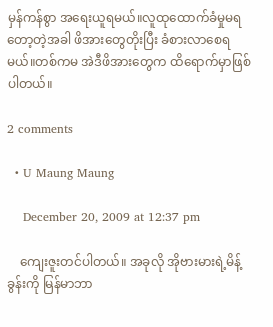မှန်ကန်စွာ အရေးယူရမယ်။လူထုထောက်ခံမှုမရတော့တဲ့အခါ ဖိအားတွေတိုးပြီး ခံစားလာစေရမယ်။တစ်ကမ အဲဒီဖိအားတွေက ထိရောက်မှာဖြစ်ပါတယ်။

2 comments

  • U Maung Maung

    December 20, 2009 at 12:37 pm

    ကျေးဇူးတင်ပါတယ်။ အခုလို အိုဗားမားရဲ့မိန့်ခွန်းကို မြန်မာဘာ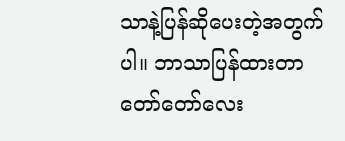သာနဲ့ပြန်ဆိုပေးတဲ့အတွက်ပါ။ ဘာသာပြန်ထားတာတော်တော်လေး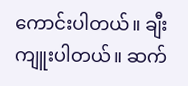ကောင်းပါတယ်။ ချီးကျူးပါတယ်။ ဆက်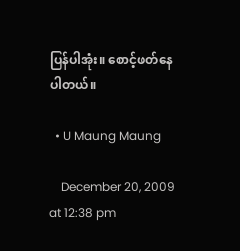ပြန်ပါအုံး။ စောင့်ဖတ်နေပါတယ်။

  • U Maung Maung

    December 20, 2009 at 12:38 pm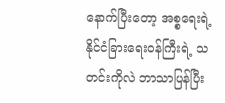နောက်ပြီးတော့ အစ္စရေးရဲ့နိုင်ငံခြားရေးဝန်ကြီးရဲ့ သတင်းကိုလဲ ဘာသာပြန်ပြီး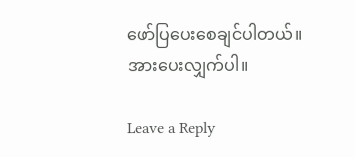ဖော်ပြပေးစေချင်ပါတယ်။ အားပေးလျှက်ပါ။

Leave a Reply